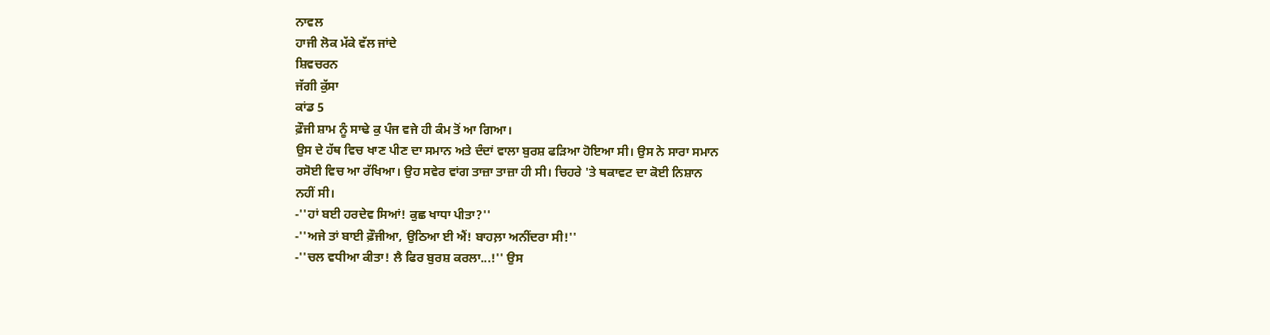ਨਾਵਲ
ਹਾਜੀ ਲੋਕ ਮੱਕੇ ਵੱਲ ਜਾਂਦੇ
ਸ਼ਿਵਚਰਨ
ਜੱਗੀ ਕੁੱਸਾ
ਕਾਂਡ 5
ਫ਼ੌਜੀ ਸ਼ਾਮ ਨੂੰ ਸਾਢੇ ਕੁ ਪੰਜ ਵਜੇ ਹੀ ਕੰਮ ਤੋਂ ਆ ਗਿਆ।
ਉਸ ਦੇ ਹੱਥ ਵਿਚ ਖਾਣ ਪੀਣ ਦਾ ਸਮਾਨ ਅਤੇ ਦੰਦਾਂ ਵਾਲਾ ਬੁਰਸ਼ ਫੜਿਆ ਹੋਇਆ ਸੀ। ਉਸ ਨੇ ਸਾਰਾ ਸਮਾਨ
ਰਸੋਈ ਵਿਚ ਆ ਰੱਖਿਆ। ਉਹ ਸਵੇਰ ਵਾਂਗ ਤਾਜ਼ਾ ਤਾਜ਼ਾ ਹੀ ਸੀ। ਚਿਹਰੇ 'ਤੇ ਥਕਾਵਟ ਦਾ ਕੋਈ ਨਿਸ਼ਾਨ
ਨਹੀਂ ਸੀ।
-''ਹਾਂ ਬਈ ਹਰਦੇਵ ਸਿਆਂ! ਕੁਛ ਖਾਧਾ ਪੀਤਾ?''
-''ਅਜੇ ਤਾਂ ਬਾਈ ਫ਼ੌਜੀਆ, ਉਠਿਆ ਈ ਐਂ! ਬਾਹਲ਼ਾ ਅਨੀਂਦਰਾ ਸੀ!''
-''ਚਲ ਵਧੀਆ ਕੀਤਾ! ਲੈ ਫਿਰ ਬੁਰਸ਼ ਕਰਲਾ...!'' ਉਸ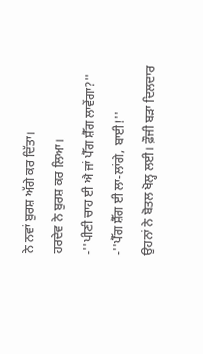ਨੇ ਨਵਾਂ ਬੁਰਸ਼ ਅੱਗੇ ਕਰ ਦਿੱਤਾ।
ਹਰਦੇਵ ਨੇ ਬੁਰਸ਼ ਕਰ ਲਿਆ।
-''ਪੀਣੀ ਚਾਹ ਈ ਐ ਜਾਂ ਪੈੱਗ ਸ਼ੈੱਗ ਲਾਵੇਂਗਾ?''
-''ਪੈੱਗ ਸ਼ੈੱਗ ਈ ਲਾ-ਲਾਂਗੇ, ਬਾਈ!''
ਉਹਨਾਂ ਨੇ ਬੋਤਲ ਖੋਲ੍ਹ ਲਈ। ਫ਼ੌਜੀ ਬੜਾ ਦਿਲਦਾਰ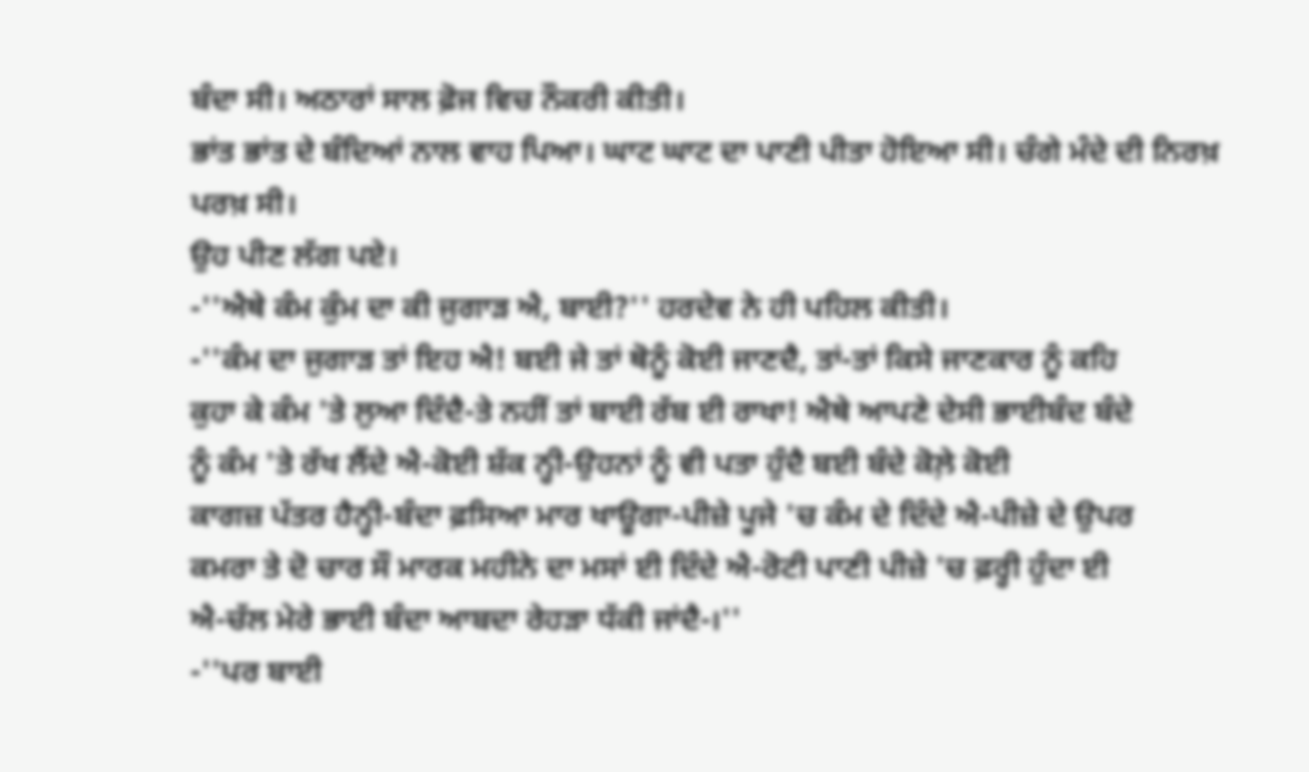ਬੰਦਾ ਸੀ। ਅਠਾਰਾਂ ਸਾਲ ਫ਼ੋਜ ਵਿਚ ਨੌਕਰੀ ਕੀਤੀ।
ਭਾਂਤ ਭਾਂਤ ਦੇ ਬੰਦਿਆਂ ਨਾਲ ਵਾਹ ਪਿਆ। ਘਾਟ ਘਾਟ ਦਾ ਪਾਣੀ ਪੀਤਾ ਹੋਇਆ ਸੀ। ਚੰਗੇ ਮੰਦੇ ਦੀ ਨਿਰਖ਼
ਪਰਖ਼ ਸੀ।
ਉਹ ਪੀਣ ਲੱਗ ਪਏ।
-''ਐਥੇ ਕੰਮ ਕੁੰਮ ਦਾ ਕੀ ਜੁਗਾੜ ਐ, ਬਾਈ?'' ਹਰਦੇਵ ਨੇ ਹੀ ਪਹਿਲ ਕੀਤੀ।
-''ਕੰਮ ਦਾ ਜੁਗਾੜ ਤਾਂ ਇਹ ਐ! ਬਈ ਜੇ ਤਾਂ ਥੋਨੂੰ ਕੋਈ ਜਾਣਦੈ, ਤਾਂ-ਤਾਂ ਕਿਸੇ ਜਾਣਕਾਰ ਨੂੰ ਕਹਿ
ਕੁਹਾ ਕੇ ਕੰਮ 'ਤੇ ਲੁਆ ਦਿੰਦੈ-ਤੇ ਨਹੀਂ ਤਾਂ ਬਾਈ ਰੱਬ ਈ ਰਾਖਾ! ਐਥੇ ਆਪਣੇ ਦੇਸੀ ਭਾਈਬੰਦ ਬੰਦੇ
ਨੂੰ ਕੰਮ 'ਤੇ ਰੱਖ ਲੈਂਦੇ ਐ-ਕੋਈ ਸ਼ੱਕ ਨ੍ਹੀ-ਉਹਨਾਂ ਨੂੰ ਵੀ ਪਤਾ ਹੁੰਦੈ ਬਈ ਬੰਦੇ ਕੋਲ਼ੇ ਕੋਈ
ਕਾਗਜ਼ ਪੱਤਰ ਹੈਨ੍ਹੀ-ਬੰਦਾ ਫ਼ਸਿਆ ਮਾਰ ਖਾਊਗਾ-ਪੀਜ਼ੇ ਪੂਜੇ 'ਚ ਕੰਮ ਦੇ ਦਿੰਦੇ ਐ-ਪੀਜ਼ੇ ਦੇ ਉਪਰ
ਕਮਰਾ ਤੇ ਦੋ ਚਾਰ ਸੌ ਮਾਰਕ ਮਹੀਨੇ ਦਾ ਮਸਾਂ ਈ ਦਿੰਦੇ ਐ-ਰੋਟੀ ਪਾਣੀ ਪੀਜ਼ੇ 'ਚ ਫ਼ਰ੍ਹੀ ਹੁੰਦਾ ਈ
ਐ-ਚੱਲ ਮੇਰੇ ਭਾਈ ਬੰਦਾ ਆਬਦਾ ਰੇਹੜਾ ਧੱਕੀ ਜਾਂਦੈ-।''
-''ਪਰ ਬਾਈ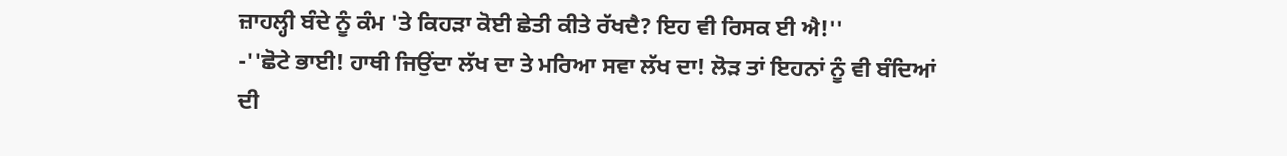ਜ਼ਾਹਲ੍ਹੀ ਬੰਦੇ ਨੂੰ ਕੰਮ 'ਤੇ ਕਿਹੜਾ ਕੋਈ ਛੇਤੀ ਕੀਤੇ ਰੱਖਦੈ? ਇਹ ਵੀ ਰਿਸਕ ਈ ਐ!''
-''ਛੋਟੇ ਭਾਈ! ਹਾਥੀ ਜਿਉਂਦਾ ਲੱਖ ਦਾ ਤੇ ਮਰਿਆ ਸਵਾ ਲੱਖ ਦਾ! ਲੋੜ ਤਾਂ ਇਹਨਾਂ ਨੂੰ ਵੀ ਬੰਦਿਆਂ
ਦੀ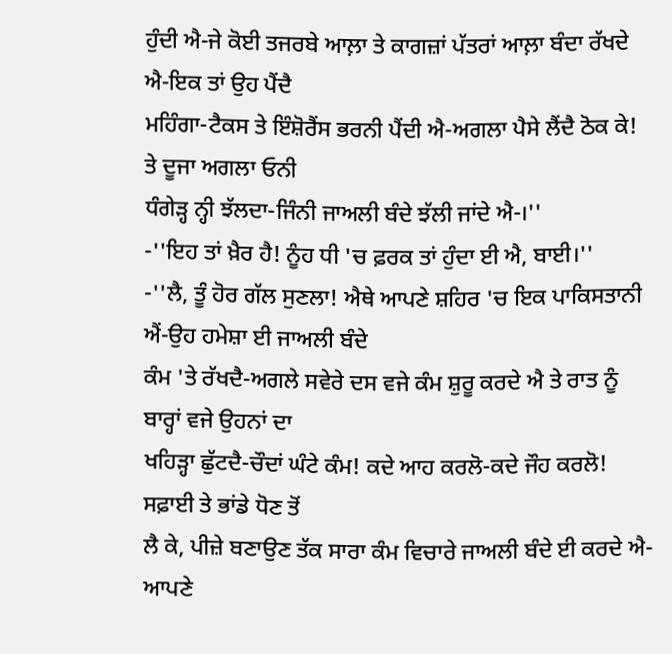ਹੁੰਦੀ ਐ-ਜੇ ਕੋਈ ਤਜਰਬੇ ਆਲ਼ਾ ਤੇ ਕਾਗਜ਼ਾਂ ਪੱਤਰਾਂ ਆਲ਼ਾ ਬੰਦਾ ਰੱਖਦੇ ਐ-ਇਕ ਤਾਂ ਉਹ ਪੈਂਦੈ
ਮਹਿੰਗਾ-ਟੈਕਸ ਤੇ ਇੰਸ਼ੋਰੈਂਸ ਭਰਨੀ ਪੈਂਦੀ ਐ-ਅਗਲਾ ਪੈਸੇ ਲੈਂਦੈ ਠੋਕ ਕੇ! ਤੇ ਦੂਜਾ ਅਗਲਾ ਓਨੀ
ਧੰਗੇੜ੍ਹ ਨ੍ਹੀ ਝੱਲਦਾ-ਜਿੰਨੀ ਜਾਅਲੀ ਬੰਦੇ ਝੱਲੀ ਜਾਂਦੇ ਐ-।''
-''ਇਹ ਤਾਂ ਖ਼ੈਰ ਹੈ! ਨੂੰਹ ਧੀ 'ਚ ਫ਼ਰਕ ਤਾਂ ਹੁੰਦਾ ਈ ਐ, ਬਾਈ।''
-''ਲੈ, ਤੂੰ ਹੋਰ ਗੱਲ ਸੁਣਲਾ! ਐਥੇ ਆਪਣੇ ਸ਼ਹਿਰ 'ਚ ਇਕ ਪਾਕਿਸਤਾਨੀ ਐਂ-ਉਹ ਹਮੇਸ਼ਾ ਈ ਜਾਅਲੀ ਬੰਦੇ
ਕੰਮ 'ਤੇ ਰੱਖਦੈ-ਅਗਲੇ ਸਵੇਰੇ ਦਸ ਵਜੇ ਕੰਮ ਸ਼ੁਰੂ ਕਰਦੇ ਐ ਤੇ ਰਾਤ ਨੂੰ ਬਾਰ੍ਹਾਂ ਵਜੇ ਉਹਨਾਂ ਦਾ
ਖਹਿੜ੍ਹਾ ਛੁੱਟਦੈ-ਚੌਦਾਂ ਘੰਟੇ ਕੰਮ! ਕਦੇ ਆਹ ਕਰਲੋ-ਕਦੇ ਜੌਹ ਕਰਲੋ! ਸਫ਼ਾਈ ਤੇ ਭਾਂਡੇ ਧੋਣ ਤੋਂ
ਲੈ ਕੇ, ਪੀਜ਼ੇ ਬਣਾਉਣ ਤੱਕ ਸਾਰਾ ਕੰਮ ਵਿਚਾਰੇ ਜਾਅਲੀ ਬੰਦੇ ਈ ਕਰਦੇ ਐ-ਆਪਣੇ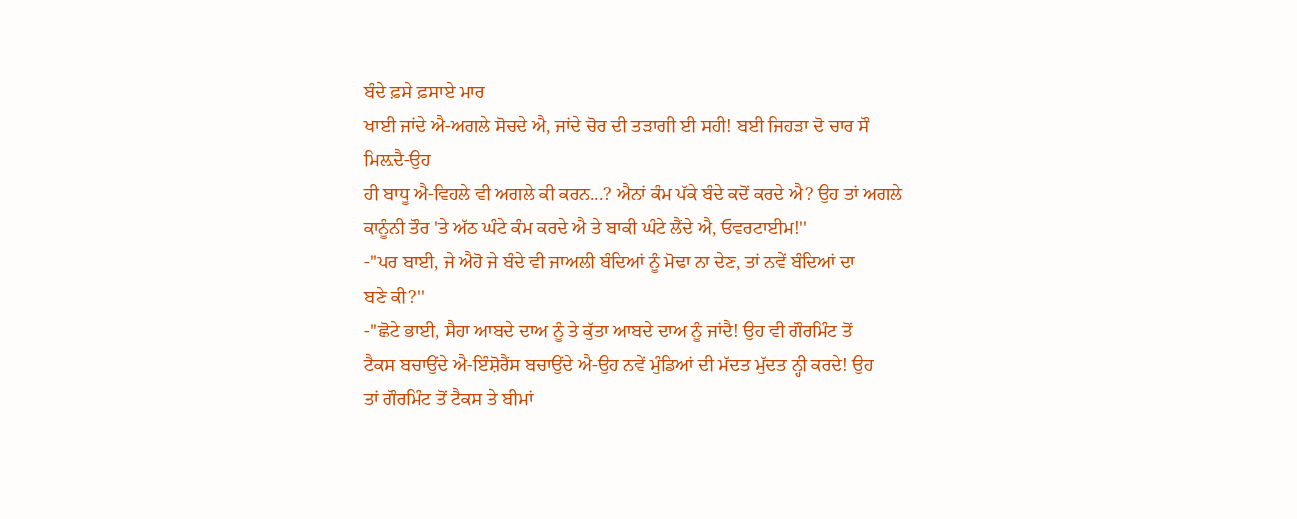ਬੰਦੇ ਫ਼ਸੇ ਫ਼ਸਾਏ ਮਾਰ
ਖਾਈ ਜਾਂਦੇ ਐ-ਅਗਲੇ ਸੋਚਦੇ ਐ, ਜਾਂਦੇ ਚੋਰ ਦੀ ਤੜਾਗੀ ਈ ਸਹੀ! ਬਈ ਜਿਹੜਾ ਦੋ ਚਾਰ ਸੌ ਮਿਲ਼ਦੈ-ਉਹ
ਹੀ ਬਾਧੂ ਐ-ਵਿਹਲੇ ਵੀ ਅਗਲੇ ਕੀ ਕਰਨ...? ਐਨਾਂ ਕੰਮ ਪੱਕੇ ਬੰਦੇ ਕਦੋਂ ਕਰਦੇ ਐ? ਉਹ ਤਾਂ ਅਗਲੇ
ਕਾਨੂੰਨੀ ਤੌਰ 'ਤੇ ਅੱਠ ਘੰਟੇ ਕੰਮ ਕਰਦੇ ਐ ਤੇ ਬਾਕੀ ਘੰਟੇ ਲੈਂਦੇ ਐ, ਓਵਰਟਾਈਮ!''
-''ਪਰ ਬਾਈ, ਜੇ ਐਹੋ ਜੇ ਬੰਦੇ ਵੀ ਜਾਅਲੀ ਬੰਦਿਆਂ ਨੂੰ ਮੋਢਾ ਨਾ ਦੇਣ, ਤਾਂ ਨਵੇਂ ਬੰਦਿਆਂ ਦਾ
ਬਣੇ ਕੀ?''
-''ਛੋਟੇ ਭਾਈ, ਸੈਹਾ ਆਬਦੇ ਦਾਅ ਨੂੰ ਤੇ ਕੁੱਤਾ ਆਬਦੇ ਦਾਅ ਨੂੰ ਜਾਂਦੈ! ਉਹ ਵੀ ਗੌਰਮਿੰਟ ਤੋਂ
ਟੈਕਸ ਬਚਾਉਂਦੇ ਐ-ਇੰਸ਼ੋਰੈਂਸ ਬਚਾਉਂਦੇ ਐ-ਉਹ ਨਵੇਂ ਮੁੰਡਿਆਂ ਦੀ ਮੱਦਤ ਮੁੱਦਤ ਨ੍ਹੀ ਕਰਦੇ! ਉਹ
ਤਾਂ ਗੌਰਮਿੰਟ ਤੋਂ ਟੈਕਸ ਤੇ ਬੀਮਾਂ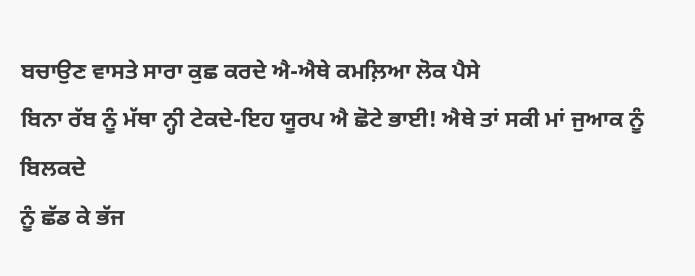ਬਚਾਉਣ ਵਾਸਤੇ ਸਾਰਾ ਕੁਛ ਕਰਦੇ ਐ-ਐਥੇ ਕਮਲ਼ਿਆ ਲੋਕ ਪੈਸੇ
ਬਿਨਾ ਰੱਬ ਨੂੰ ਮੱਥਾ ਨ੍ਹੀ ਟੇਕਦੇ-ਇਹ ਯੂਰਪ ਐ ਛੋਟੇ ਭਾਈ! ਐਥੇ ਤਾਂ ਸਕੀ ਮਾਂ ਜੁਆਕ ਨੂੰ ਬਿਲਕਦੇ
ਨੂੰ ਛੱਡ ਕੇ ਭੱਜ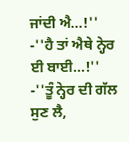ਜਾਂਦੀ ਐ...!''
-''ਹੈ ਤਾਂ ਐਥੇ ਨ੍ਹੇਰ ਈ ਬਾਈ...!''
-''ਤੂੰ ਨ੍ਹੇਰ ਦੀ ਗੱਲ ਸੁਣ ਲੈ,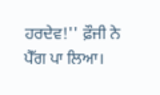ਹਰਦੇਵ!'' ਫ਼ੌਜੀ ਨੇ ਪੈੱਗ ਪਾ ਲਿਆ।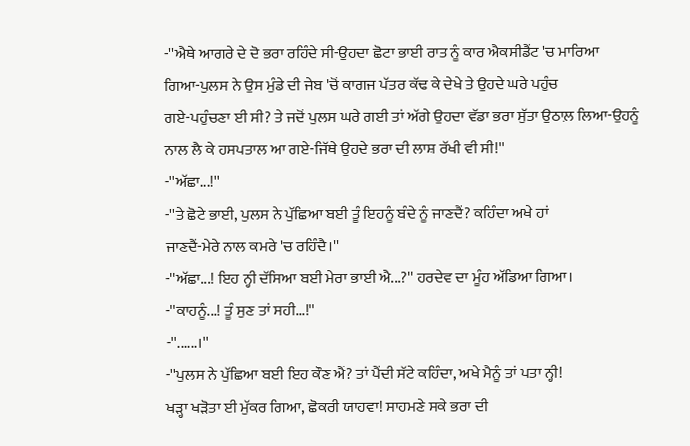-''ਐਥੇ ਆਗਰੇ ਦੇ ਦੋ ਭਰਾ ਰਹਿੰਦੇ ਸੀ-ਉਹਦਾ ਛੋਟਾ ਭਾਈ ਰਾਤ ਨੂੰ ਕਾਰ ਐਕਸੀਡੈਂਟ 'ਚ ਮਾਰਿਆ
ਗਿਆ-ਪੁਲਸ ਨੇ ਉਸ ਮੁੰਡੇ ਦੀ ਜੇਬ 'ਚੋਂ ਕਾਗਜ ਪੱਤਰ ਕੱਢ ਕੇ ਦੇਖੇ ਤੇ ਉਹਦੇ ਘਰੇ ਪਹੁੰਚ
ਗਏ-ਪਹੁੰਚਣਾ ਈ ਸੀ? ਤੇ ਜਦੋਂ ਪੁਲਸ ਘਰੇ ਗਈ ਤਾਂ ਅੱਗੇ ਉਹਦਾ ਵੱਡਾ ਭਰਾ ਸੁੱਤਾ ਉਠਾਲ਼ ਲਿਆ-ਉਹਨੂੰ
ਨਾਲ ਲੈ ਕੇ ਹਸਪਤਾਲ ਆ ਗਏ-ਜਿੱਥੇ ਉਹਦੇ ਭਰਾ ਦੀ ਲਾਸ਼ ਰੱਖੀ ਵੀ ਸੀ!''
-''ਅੱਛਾ...!''
-''ਤੇ ਛੋਟੇ ਭਾਈ, ਪੁਲਸ ਨੇ ਪੁੱਛਿਆ ਬਈ ਤੂੰ ਇਹਨੂੰ ਬੰਦੇ ਨੂੰ ਜਾਣਦੈਂ? ਕਹਿੰਦਾ ਅਖੇ ਹਾਂ
ਜਾਣਦੈਂ-ਮੇਰੇ ਨਾਲ ਕਮਰੇ 'ਚ ਰਹਿੰਦੈ।''
-''ਅੱਛਾ...! ਇਹ ਨ੍ਹੀ ਦੱਸਿਆ ਬਈ ਮੇਰਾ ਭਾਈ ਐ...?'' ਹਰਦੇਵ ਦਾ ਮੂੰਹ ਅੱਡਿਆ ਗਿਆ।
-''ਕਾਹਨੂੰ...! ਤੂੰ ਸੁਣ ਤਾਂ ਸਹੀ...!''
-''......।''
-''ਪੁਲਸ ਨੇ ਪੁੱਛਿਆ ਬਈ ਇਹ ਕੌਣ ਐਂ? ਤਾਂ ਪੈਂਦੀ ਸੱਟੇ ਕਹਿੰਦਾ, ਅਖੇ ਮੈਨੂੰ ਤਾਂ ਪਤਾ ਨ੍ਹੀ!
ਖੜ੍ਹਾ ਖੜੋਤਾ ਈ ਮੁੱਕਰ ਗਿਆ, ਛੋਕਰੀ ਯਾਹਵਾ! ਸਾਹਮਣੇ ਸਕੇ ਭਰਾ ਦੀ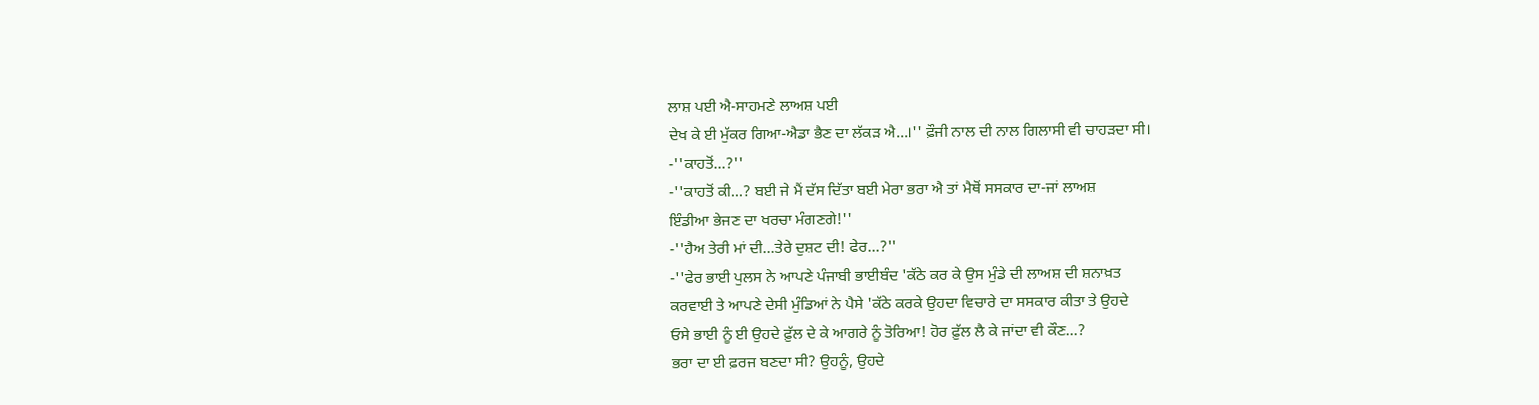ਲਾਸ਼ ਪਈ ਐ-ਸਾਹਮਣੇ ਲਾਅਸ਼ ਪਈ
ਦੇਖ ਕੇ ਈ ਮੁੱਕਰ ਗਿਆ-ਐਡਾ ਭੈਣ ਦਾ ਲੱਕੜ ਐ...।'' ਫ਼ੌਜੀ ਨਾਲ ਦੀ ਨਾਲ ਗਿਲਾਸੀ ਵੀ ਚਾਹੜਦਾ ਸੀ।
-''ਕਾਹਤੋਂ...?''
-''ਕਾਹਤੋਂ ਕੀ...? ਬਈ ਜੇ ਮੈਂ ਦੱਸ ਦਿੱਤਾ ਬਈ ਮੇਰਾ ਭਰਾ ਐ ਤਾਂ ਮੈਥੋਂ ਸਸਕਾਰ ਦਾ-ਜਾਂ ਲਾਅਸ਼
ਇੰਡੀਆ ਭੇਜਣ ਦਾ ਖਰਚਾ ਮੰਗਣਗੇ!''
-''ਹੈਅ ਤੇਰੀ ਮਾਂ ਦੀ...ਤੇਰੇ ਦੁਸ਼ਟ ਦੀ! ਫੇਰ...?''
-''ਫੇਰ ਭਾਈ ਪੁਲਸ ਨੇ ਆਪਣੇ ਪੰਜਾਬੀ ਭਾਈਬੰਦ 'ਕੱਠੇ ਕਰ ਕੇ ਉਸ ਮੁੰਡੇ ਦੀ ਲਾਅਸ਼ ਦੀ ਸ਼ਨਾਖ਼ਤ
ਕਰਵਾਈ ਤੇ ਆਪਣੇ ਦੇਸੀ ਮੁੰਡਿਆਂ ਨੇ ਪੈਸੇ 'ਕੱਠੇ ਕਰਕੇ ਉਹਦਾ ਵਿਚਾਰੇ ਦਾ ਸਸਕਾਰ ਕੀਤਾ ਤੇ ਉਹਦੇ
ਓਸੇ ਭਾਈ ਨੂੰ ਈ ਉਹਦੇ ਫ਼ੁੱਲ ਦੇ ਕੇ ਆਗਰੇ ਨੂੰ ਤੋਰਿਆ! ਹੋਰ ਫ਼ੁੱਲ ਲੈ ਕੇ ਜਾਂਦਾ ਵੀ ਕੌਣ...?
ਭਰਾ ਦਾ ਈ ਫ਼ਰਜ ਬਣਦਾ ਸੀ? ਉਹਨੂੰ, ਉਹਦੇ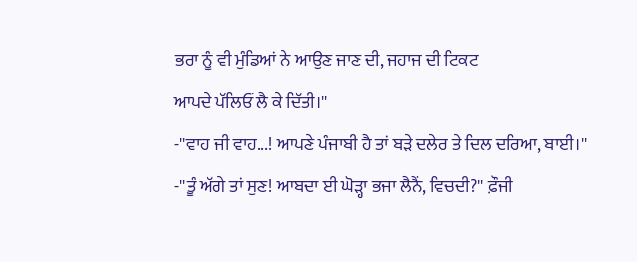ਭਰਾ ਨੂੰ ਵੀ ਮੁੰਡਿਆਂ ਨੇ ਆਉਣ ਜਾਣ ਦੀ, ਜਹਾਜ ਦੀ ਟਿਕਟ
ਆਪਦੇ ਪੱਲਿਓਂ ਲੈ ਕੇ ਦਿੱਤੀ।''
-''ਵਾਹ ਜੀ ਵਾਹ...! ਆਪਣੇ ਪੰਜਾਬੀ ਹੈ ਤਾਂ ਬੜੇ ਦਲੇਰ ਤੇ ਦਿਲ ਦਰਿਆ, ਬਾਈ।''
-''ਤੂੰ ਅੱਗੇ ਤਾਂ ਸੁਣ! ਆਬਦਾ ਈ ਘੋੜ੍ਹਾ ਭਜਾ ਲੈਨੈਂ, ਵਿਚਦੀ?'' ਫ਼ੌਜੀ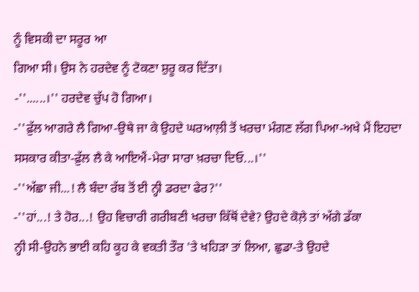ਨੂੰ ਵਿਸਕੀ ਦਾ ਸਰੂਰ ਆ
ਗਿਆ ਸੀ। ਉਸ ਨੇ ਹਰਦੇਵ ਨੂੰ ਟੋਕਣਾ ਸ਼ੁਰੂ ਕਰ ਦਿੱਤਾ।
-''......।'' ਹਰਦੇਵ ਚੁੱਪ ਹੋ ਗਿਆ।
-''ਫ਼ੁੱਲ ਆਗਰੇ ਲੈ ਗਿਆ-ਉਥੇ ਜਾ ਕੇ ਉਹਦੇ ਘਰਆਲ਼ੀ ਤੋਂ ਖਰਚਾ ਮੰਗਣ ਲੱਗ ਪਿਆ-ਅਖੇ ਮੈਂ ਇਹਦਾ
ਸਸਕਾਰ ਕੀਤਾ-ਫ਼ੁੱਲ ਲੈ ਕੇ ਆਇਐਂ-ਮੇਰਾ ਸਾਰਾ ਖ਼ਰਚਾ ਦਿਓ...।''
-''ਅੱਛਾ ਜੀ...! ਲੈ ਬੰਦਾ ਰੱਬ ਤੋਂ ਈ ਨ੍ਹੀ ਡਰਦਾ ਫੇਰ?''
-''ਹਾਂ...! ਤੇ ਹੋਰ...! ਉਹ ਵਿਚਾਰੀ ਗਰੀਬਣੀ ਖਰਚਾ ਕਿੱਥੋਂ ਦੇਵੇ? ਉਹਦੇ ਕੋਲ਼ੇ ਤਾਂ ਅੱਗੇ ਡੱਕਾ
ਨ੍ਹੀ ਸੀ-ਉਹਨੇ ਭਾਈ ਕਹਿ ਕੂਹ ਕੇ ਵਕਤੀ ਤੌਰ 'ਤੇ ਖਹਿੜਾ ਤਾਂ ਲਿਆ, ਛੁਡਾ-ਤੇ ਉਹਦੇ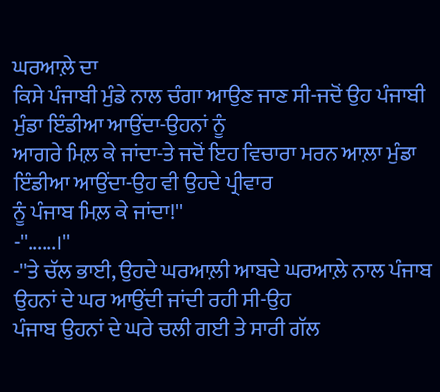ਘਰਆਲ਼ੇ ਦਾ
ਕਿਸੇ ਪੰਜਾਬੀ ਮੁੰਡੇ ਨਾਲ ਚੰਗਾ ਆਉਣ ਜਾਣ ਸੀ-ਜਦੋਂ ਉਹ ਪੰਜਾਬੀ ਮੁੰਡਾ ਇੰਡੀਆ ਆਉਂਦਾ-ਉਹਨਾਂ ਨੂੰ
ਆਗਰੇ ਮਿਲ਼ ਕੇ ਜਾਂਦਾ-ਤੇ ਜਦੋਂ ਇਹ ਵਿਚਾਰਾ ਮਰਨ ਆਲ਼ਾ ਮੁੰਡਾ ਇੰਡੀਆ ਆਉਂਦਾ-ਉਹ ਵੀ ਉਹਦੇ ਪ੍ਰੀਵਾਰ
ਨੂੰ ਪੰਜਾਬ ਮਿਲ਼ ਕੇ ਜਾਂਦਾ!''
-''......।''
-''ਤੇ ਚੱਲ ਭਾਈ, ਉਹਦੇ ਘਰਆਲ਼ੀ ਆਬਦੇ ਘਰਆਲ਼ੇ ਨਾਲ ਪੰਜਾਬ ਉਹਨਾਂ ਦੇ ਘਰ ਆਉਂਦੀ ਜਾਂਦੀ ਰਹੀ ਸੀ-ਉਹ
ਪੰਜਾਬ ਉਹਨਾਂ ਦੇ ਘਰੇ ਚਲੀ ਗਈ ਤੇ ਸਾਰੀ ਗੱਲ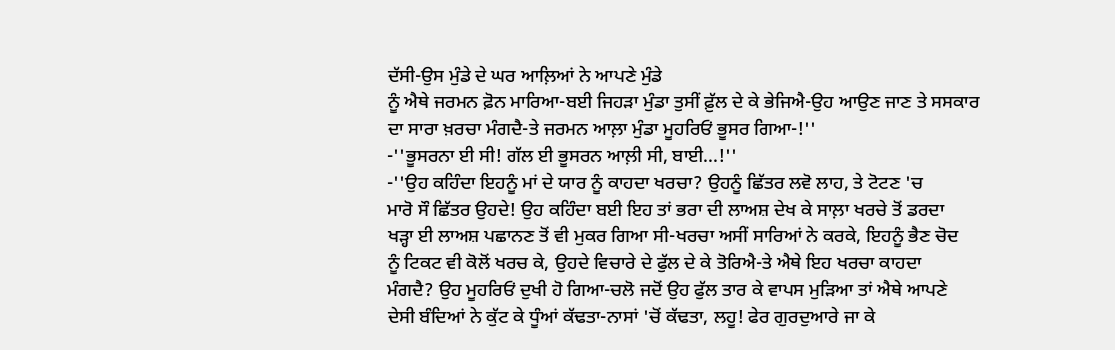ਦੱਸੀ-ਉਸ ਮੁੰਡੇ ਦੇ ਘਰ ਆਲ਼ਿਆਂ ਨੇ ਆਪਣੇ ਮੁੰਡੇ
ਨੂੰ ਐਥੇ ਜਰਮਨ ਫ਼ੋਨ ਮਾਰਿਆ-ਬਈ ਜਿਹੜਾ ਮੁੰਡਾ ਤੁਸੀਂ ਫ਼ੁੱਲ ਦੇ ਕੇ ਭੇਜਿਐ-ਉਹ ਆਉਣ ਜਾਣ ਤੇ ਸਸਕਾਰ
ਦਾ ਸਾਰਾ ਖ਼ਰਚਾ ਮੰਗਦੈ-ਤੇ ਜਰਮਨ ਆਲ਼ਾ ਮੁੰਡਾ ਮੂਹਰਿਓਂ ਭੂਸਰ ਗਿਆ-!''
-''ਭੂਸਰਨਾ ਈ ਸੀ! ਗੱਲ ਈ ਭੂਸਰਨ ਆਲ਼ੀ ਸੀ, ਬਾਈ...!''
-''ਉਹ ਕਹਿੰਦਾ ਇਹਨੂੰ ਮਾਂ ਦੇ ਯਾਰ ਨੂੰ ਕਾਹਦਾ ਖਰਚਾ? ਉਹਨੂੰ ਛਿੱਤਰ ਲਵੋ ਲਾਹ, ਤੇ ਟੋਟਣ 'ਚ
ਮਾਰੋ ਸੌ ਛਿੱਤਰ ਉਹਦੇ! ਉਹ ਕਹਿੰਦਾ ਬਈ ਇਹ ਤਾਂ ਭਰਾ ਦੀ ਲਾਅਸ਼ ਦੇਖ ਕੇ ਸਾਲ਼ਾ ਖਰਚੇ ਤੋਂ ਡਰਦਾ
ਖੜ੍ਹਾ ਈ ਲਾਅਸ਼ ਪਛਾਨਣ ਤੋਂ ਵੀ ਮੁਕਰ ਗਿਆ ਸੀ-ਖਰਚਾ ਅਸੀਂ ਸਾਰਿਆਂ ਨੇ ਕਰਕੇ, ਇਹਨੂੰ ਭੈਣ ਚੋਦ
ਨੂੰ ਟਿਕਟ ਵੀ ਕੋਲੋਂ ਖਰਚ ਕੇ, ਉਹਦੇ ਵਿਚਾਰੇ ਦੇ ਫੁੱਲ ਦੇ ਕੇ ਤੋਰਿਐ-ਤੇ ਐਥੇ ਇਹ ਖਰਚਾ ਕਾਹਦਾ
ਮੰਗਦੈ? ਉਹ ਮੂਹਰਿਓਂ ਦੁਖੀ ਹੋ ਗਿਆ-ਚਲੋ ਜਦੋਂ ਉਹ ਫੁੱਲ ਤਾਰ ਕੇ ਵਾਪਸ ਮੁੜਿਆ ਤਾਂ ਐਥੇ ਆਪਣੇ
ਦੇਸੀ ਬੰਦਿਆਂ ਨੇ ਕੁੱਟ ਕੇ ਧੂੰਆਂ ਕੱਢਤਾ-ਨਾਸਾਂ 'ਚੋਂ ਕੱਢਤਾ, ਲਹੂ! ਫੇਰ ਗੁਰਦੁਆਰੇ ਜਾ ਕੇ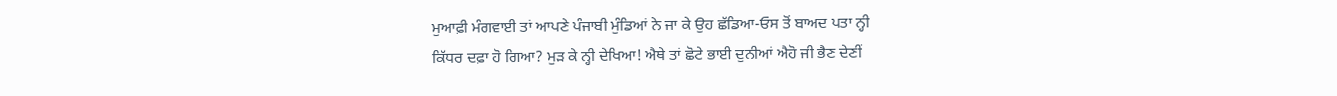ਮੁਆਫ਼ੀ ਮੰਗਵਾਈ ਤਾਂ ਆਪਣੇ ਪੰਜਾਬੀ ਮੁੰਡਿਆਂ ਨੇ ਜਾ ਕੇ ਉਹ ਛੱਡਿਆ-ਓਸ ਤੋਂ ਬਾਅਦ ਪਤਾ ਨ੍ਹੀ
ਕਿੱਧਰ ਦਫ਼ਾ ਹੋ ਗਿਆ? ਮੁੜ ਕੇ ਨ੍ਹੀ ਦੇਖਿਆ! ਐਥੇ ਤਾਂ ਛੋਟੇ ਭਾਈ ਦੁਨੀਆਂ ਐਹੋ ਜੀ ਭੈਣ ਦੇਣੀਂ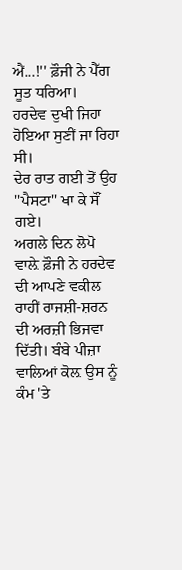ਐਂ...!'' ਫ਼ੌਜੀ ਨੇ ਪੈੱਗ ਸੂਤ ਧਰਿਆ।
ਹਰਦੇਵ ਦੁਖੀ ਜਿਹਾ ਹੋਇਆ ਸੁਣੀਂ ਜਾ ਰਿਹਾ ਸੀ।
ਦੇਰ ਰਾਤ ਗਈ ਤੋਂ ਉਹ ''ਪੈਸਟਾ'' ਖਾ ਕੇ ਸੌਂ ਗਏ।
ਅਗਲੇ ਦਿਨ ਲੋਪੋ ਵਾਲ਼ੇ ਫ਼ੌਜੀ ਨੇ ਹਰਦੇਵ ਦੀ ਆਪਣੇ ਵਕੀਲ ਰਾਹੀਂ ਰਾਜਸ਼ੀ-ਸ਼ਰਨ ਦੀ ਅਰਜ਼ੀ ਭਿਜਵਾ
ਦਿੱਤੀ। ਬੰਬੇ ਪੀਜ਼ਾ ਵਾਲਿਆਂ ਕੋਲ਼ ਉਸ ਨੂੰ ਕੰਮ 'ਤੇ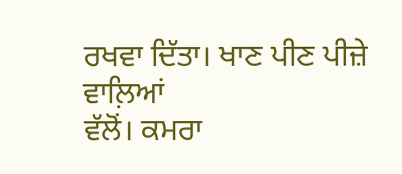ਰਖਵਾ ਦਿੱਤਾ। ਖਾਣ ਪੀਣ ਪੀਜ਼ੇ ਵਾਲ਼ਿਆਂ
ਵੱਲੋਂ। ਕਮਰਾ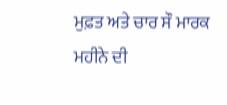ਮੁਫ਼ਤ ਅਤੇ ਚਾਰ ਸੌ ਮਾਰਕ ਮਹੀਨੇ ਦੀ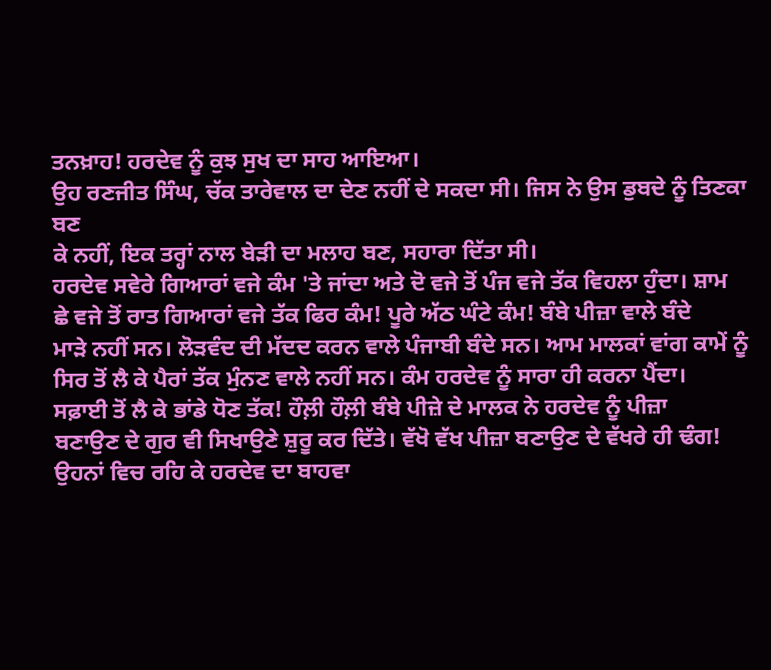ਤਨਖ਼ਾਹ! ਹਰਦੇਵ ਨੂੰ ਕੁਝ ਸੁਖ ਦਾ ਸਾਹ ਆਇਆ।
ਉਹ ਰਣਜੀਤ ਸਿੰਘ, ਚੱਕ ਤਾਰੇਵਾਲ ਦਾ ਦੇਣ ਨਹੀਂ ਦੇ ਸਕਦਾ ਸੀ। ਜਿਸ ਨੇ ਉਸ ਡੁਬਦੇ ਨੂੰ ਤਿਣਕਾ ਬਣ
ਕੇ ਨਹੀਂ, ਇਕ ਤਰ੍ਹਾਂ ਨਾਲ ਬੇੜੀ ਦਾ ਮਲਾਹ ਬਣ, ਸਹਾਰਾ ਦਿੱਤਾ ਸੀ।
ਹਰਦੇਵ ਸਵੇਰੇ ਗਿਆਰਾਂ ਵਜੇ ਕੰਮ 'ਤੇ ਜਾਂਦਾ ਅਤੇ ਦੋ ਵਜੇ ਤੋਂ ਪੰਜ ਵਜੇ ਤੱਕ ਵਿਹਲਾ ਹੁੰਦਾ। ਸ਼ਾਮ
ਛੇ ਵਜੇ ਤੋਂ ਰਾਤ ਗਿਆਰਾਂ ਵਜੇ ਤੱਕ ਫਿਰ ਕੰਮ! ਪੂਰੇ ਅੱਠ ਘੰਟੇ ਕੰਮ! ਬੰਬੇ ਪੀਜ਼ਾ ਵਾਲੇ ਬੰਦੇ
ਮਾੜੇ ਨਹੀਂ ਸਨ। ਲੋੜਵੰਦ ਦੀ ਮੱਦਦ ਕਰਨ ਵਾਲੇ ਪੰਜਾਬੀ ਬੰਦੇ ਸਨ। ਆਮ ਮਾਲਕਾਂ ਵਾਂਗ ਕਾਮੇਂ ਨੂੰ
ਸਿਰ ਤੋਂ ਲੈ ਕੇ ਪੈਰਾਂ ਤੱਕ ਮੁੰਨਣ ਵਾਲੇ ਨਹੀਂ ਸਨ। ਕੰਮ ਹਰਦੇਵ ਨੂੰ ਸਾਰਾ ਹੀ ਕਰਨਾ ਪੈਂਦਾ।
ਸਫ਼ਾਈ ਤੋਂ ਲੈ ਕੇ ਭਾਂਡੇ ਧੋਣ ਤੱਕ! ਹੌਲ਼ੀ ਹੌਲ਼ੀ ਬੰਬੇ ਪੀਜ਼ੇ ਦੇ ਮਾਲਕ ਨੇ ਹਰਦੇਵ ਨੂੰ ਪੀਜ਼ਾ
ਬਣਾਉਣ ਦੇ ਗੁਰ ਵੀ ਸਿਖਾਉਣੇ ਸ਼ੁਰੂ ਕਰ ਦਿੱਤੇ। ਵੱਖੋ ਵੱਖ ਪੀਜ਼ਾ ਬਣਾਉਣ ਦੇ ਵੱਖਰੇ ਹੀ ਢੰਗ!
ਉਹਨਾਂ ਵਿਚ ਰਹਿ ਕੇ ਹਰਦੇਵ ਦਾ ਬਾਹਵਾ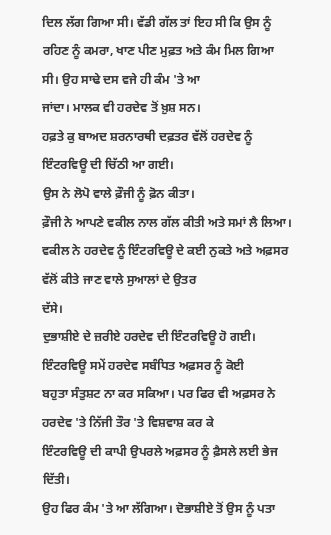ਦਿਲ ਲੱਗ ਗਿਆ ਸੀ। ਵੱਡੀ ਗੱਲ ਤਾਂ ਇਹ ਸੀ ਕਿ ਉਸ ਨੂੰ
ਰਹਿਣ ਨੂੰ ਕਮਰਾ, ਖਾਣ ਪੀਣ ਮੁਫ਼ਤ ਅਤੇ ਕੰਮ ਮਿਲ ਗਿਆ ਸੀ। ਉਹ ਸਾਢੇ ਦਸ ਵਜੇ ਹੀ ਕੰਮ 'ਤੇ ਆ
ਜਾਂਦਾ। ਮਾਲਕ ਵੀ ਹਰਦੇਵ ਤੋਂ ਖ਼ੁਸ਼ ਸਨ।
ਹਫ਼ਤੇ ਕੁ ਬਾਅਦ ਸ਼ਰਨਾਰਥੀ ਦਫ਼ਤਰ ਵੱਲੋਂ ਹਰਦੇਵ ਨੂੰ ਇੰਟਰਵਿਊ ਦੀ ਚਿੱਠੀ ਆ ਗਈ।
ਉਸ ਨੇ ਲੋਪੋ ਵਾਲੇ ਫ਼ੌਜੀ ਨੂੰ ਫ਼ੋਨ ਕੀਤਾ।
ਫ਼ੌਜੀ ਨੇ ਆਪਣੇ ਵਕੀਲ ਨਾਲ ਗੱਲ ਕੀਤੀ ਅਤੇ ਸਮਾਂ ਲੈ ਲਿਆ।
ਵਕੀਲ ਨੇ ਹਰਦੇਵ ਨੂੰ ਇੰਟਰਵਿਊ ਦੇ ਕਈ ਨੁਕਤੇ ਅਤੇ ਅਫ਼ਸਰ ਵੱਲੋਂ ਕੀਤੇ ਜਾਣ ਵਾਲੇ ਸੁਆਲਾਂ ਦੇ ਉਤਰ
ਦੱਸੇ।
ਦੁਭਾਸ਼ੀਏ ਦੇ ਜ਼ਰੀਏ ਹਰਦੇਵ ਦੀ ਇੰਟਰਵਿਊ ਹੋ ਗਈ। ਇੰਟਰਵਿਊ ਸਮੇਂ ਹਰਦੇਵ ਸਬੰਧਿਤ ਅਫ਼ਸਰ ਨੂੰ ਕੋਈ
ਬਹੁਤਾ ਸੰਤੁਸ਼ਟ ਨਾ ਕਰ ਸਕਿਆ। ਪਰ ਫਿਰ ਵੀ ਅਫ਼ਸਰ ਨੇ ਹਰਦੇਵ 'ਤੇ ਨਿੱਜੀ ਤੌਰ 'ਤੇ ਵਿਸ਼ਵਾਸ਼ ਕਰ ਕੇ
ਇੰਟਰਵਿਊ ਦੀ ਕਾਪੀ ਉਪਰਲੇ ਅਫ਼ਸਰ ਨੂੰ ਫ਼ੈਸਲੇ ਲਈ ਭੇਜ ਦਿੱਤੀ।
ਉਹ ਫਿਰ ਕੰਮ 'ਤੇ ਆ ਲੱਗਿਆ। ਦੋਭਾਸ਼ੀਏ ਤੋਂ ਉਸ ਨੂੰ ਪਤਾ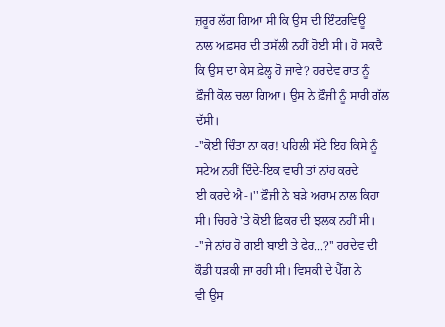ਜ਼ਰੂਰ ਲੱਗ ਗਿਆ ਸੀ ਕਿ ਉਸ ਦੀ ਇੰਟਰਵਿਊ
ਨਾਲ ਅਫ਼ਸਰ ਦੀ ਤਸੱਲੀ ਨਹੀਂ ਹੋਈ ਸੀ। ਹੋ ਸਕਦੈ ਕਿ ਉਸ ਦਾ ਕੇਸ ਫ਼ੇਲ੍ਹ ਹੋ ਜਾਵੇ? ਹਰਦੇਵ ਰਾਤ ਨੂੰ
ਫ਼ੌਜੀ ਕੋਲ ਚਲਾ ਗਿਆ। ਉਸ ਨੇ ਫ਼ੌਜੀ ਨੂੰ ਸਾਰੀ ਗੱਲ ਦੱਸੀ।
-''ਕੋਈ ਚਿੰਤਾ ਨਾ ਕਰ! ਪਹਿਲੀ ਸੱਟੇ ਇਹ ਕਿਸੇ ਨੂੰ ਸਟੇਅ ਨਹੀਂ ਦਿੰਦੇ-ਇਕ ਵਾਰੀ ਤਾਂ ਨਾਂਹ ਕਰਦੇ
ਈ ਕਰਦੇ ਐ-।'' ਫ਼ੌਜੀ ਨੇ ਬੜੇ ਅਰਾਮ ਨਾਲ ਕਿਹਾ ਸੀ। ਚਿਹਰੇ 'ਤੇ ਕੋਈ ਫ਼ਿਕਰ ਦੀ ਝਲਕ ਨਹੀਂ ਸੀ।
-''ਜੇ ਨਾਂਹ ਹੋ ਗਈ ਬਾਈ ਤੇ ਫੇਰ...?'' ਹਰਦੇਵ ਦੀ ਕੌਡੀ ਧੜਕੀ ਜਾ ਰਹੀ ਸੀ। ਵਿਸਕੀ ਦੇ ਪੈੱਗ ਨੇ
ਵੀ ਉਸ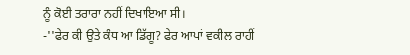ਨੂੰ ਕੋਈ ਤਰਾਰਾ ਨਹੀਂ ਦਿਖਾਇਆ ਸੀ।
-''ਫੇਰ ਕੀ ਉਤੇ ਕੰਧ ਆ ਡਿੱਗੂ? ਫੇਰ ਆਪਾਂ ਵਕੀਲ ਰਾਹੀਂ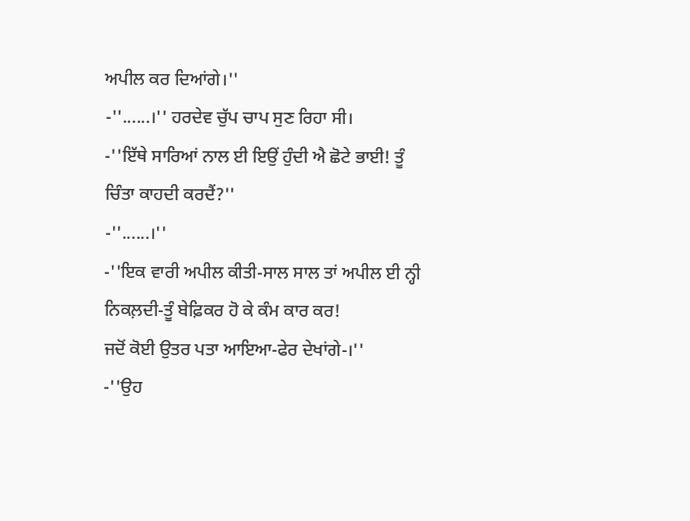ਅਪੀਲ ਕਰ ਦਿਆਂਗੇ।''
-''......।'' ਹਰਦੇਵ ਚੁੱਪ ਚਾਪ ਸੁਣ ਰਿਹਾ ਸੀ।
-''ਇੱਥੇ ਸਾਰਿਆਂ ਨਾਲ ਈ ਇਉਂ ਹੁੰਦੀ ਐ ਛੋਟੇ ਭਾਈ! ਤੂੰ ਚਿੰਤਾ ਕਾਹਦੀ ਕਰਦੈਂ?''
-''......।''
-''ਇਕ ਵਾਰੀ ਅਪੀਲ ਕੀਤੀ-ਸਾਲ ਸਾਲ ਤਾਂ ਅਪੀਲ ਈ ਨ੍ਹੀ ਨਿਕਲ਼ਦੀ-ਤੂੰ ਬੇਫ਼ਿਕਰ ਹੋ ਕੇ ਕੰਮ ਕਾਰ ਕਰ!
ਜਦੋਂ ਕੋਈ ਉਤਰ ਪਤਾ ਆਇਆ-ਫੇਰ ਦੇਖਾਂਗੇ-।''
-''ਉਹ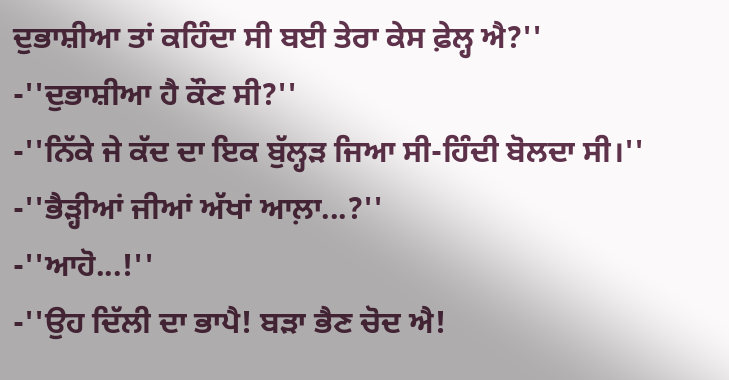ਦੁਭਾਸ਼ੀਆ ਤਾਂ ਕਹਿੰਦਾ ਸੀ ਬਈ ਤੇਰਾ ਕੇਸ ਫ਼ੇਲ੍ਹ ਐ?''
-''ਦੁਭਾਸ਼ੀਆ ਹੈ ਕੌਣ ਸੀ?''
-''ਨਿੱਕੇ ਜੇ ਕੱਦ ਦਾ ਇਕ ਬੁੱਲ੍ਹੜ ਜਿਆ ਸੀ-ਹਿੰਦੀ ਬੋਲਦਾ ਸੀ।''
-''ਭੈੜ੍ਹੀਆਂ ਜੀਆਂ ਅੱਖਾਂ ਆਲ਼ਾ...?''
-''ਆਹੋ...!''
-''ਉਹ ਦਿੱਲੀ ਦਾ ਭਾਪੈ! ਬੜਾ ਭੈਣ ਚੋਦ ਐ!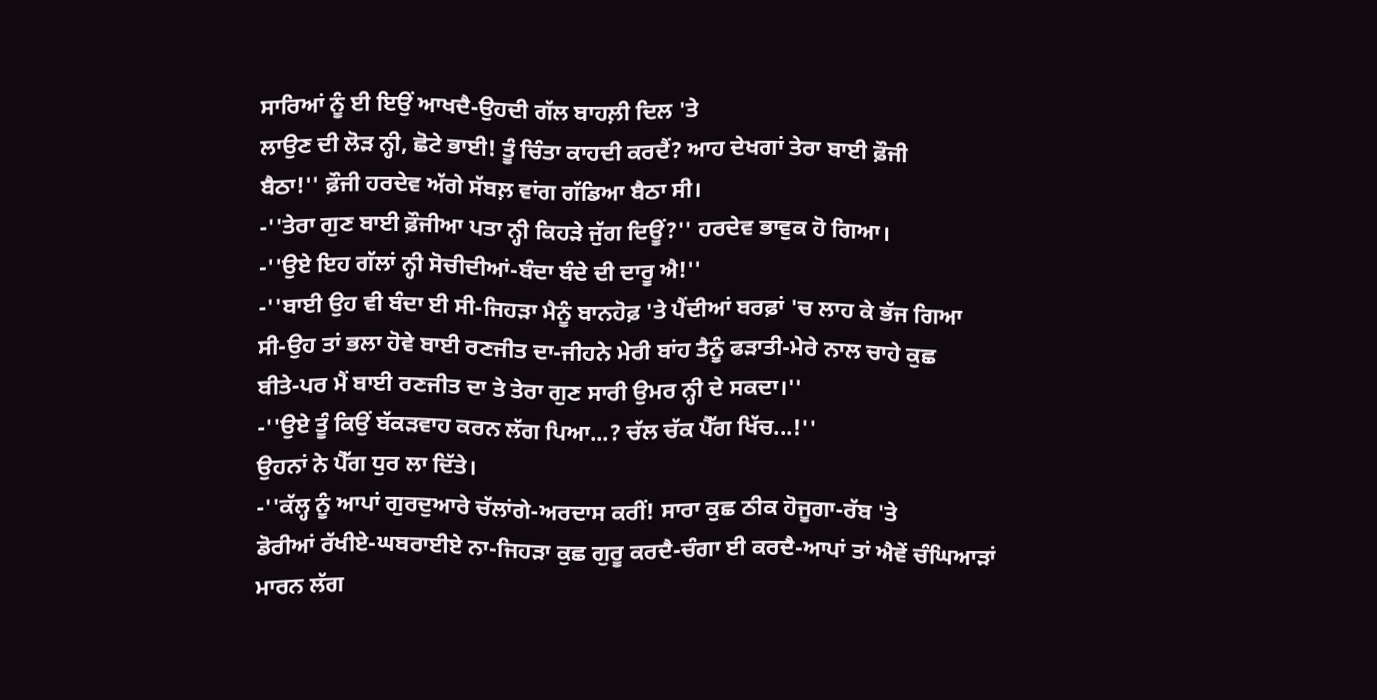ਸਾਰਿਆਂ ਨੂੰ ਈ ਇਉਂ ਆਖਦੈ-ਉਹਦੀ ਗੱਲ ਬਾਹਲ਼ੀ ਦਿਲ 'ਤੇ
ਲਾਉਣ ਦੀ ਲੋੜ ਨ੍ਹੀ, ਛੋਟੇ ਭਾਈ! ਤੂੰ ਚਿੰਤਾ ਕਾਹਦੀ ਕਰਦੈਂ? ਆਹ ਦੇਖਗਾਂ ਤੇਰਾ ਬਾਈ ਫ਼ੌਜੀ
ਬੈਠਾ!'' ਫ਼ੌਜੀ ਹਰਦੇਵ ਅੱਗੇ ਸੱਬਲ਼ ਵਾਂਗ ਗੱਡਿਆ ਬੈਠਾ ਸੀ।
-''ਤੇਰਾ ਗੁਣ ਬਾਈ ਫ਼ੌਜੀਆ ਪਤਾ ਨ੍ਹੀ ਕਿਹੜੇ ਜੁੱਗ ਦਿਊਂ?'' ਹਰਦੇਵ ਭਾਵੁਕ ਹੋ ਗਿਆ।
-''ਉਏ ਇਹ ਗੱਲਾਂ ਨ੍ਹੀ ਸੋਚੀਦੀਆਂ-ਬੰਦਾ ਬੰਦੇ ਦੀ ਦਾਰੂ ਐ!''
-''ਬਾਈ ਉਹ ਵੀ ਬੰਦਾ ਈ ਸੀ-ਜਿਹੜਾ ਮੈਨੂੰ ਬਾਨਹੋਫ਼ 'ਤੇ ਪੈਂਦੀਆਂ ਬਰਫ਼ਾਂ 'ਚ ਲਾਹ ਕੇ ਭੱਜ ਗਿਆ
ਸੀ-ਉਹ ਤਾਂ ਭਲਾ ਹੋਵੇ ਬਾਈ ਰਣਜੀਤ ਦਾ-ਜੀਹਨੇ ਮੇਰੀ ਬਾਂਹ ਤੈਨੂੰ ਫੜਾਤੀ-ਮੇਰੇ ਨਾਲ ਚਾਹੇ ਕੁਛ
ਬੀਤੇ-ਪਰ ਮੈਂ ਬਾਈ ਰਣਜੀਤ ਦਾ ਤੇ ਤੇਰਾ ਗੁਣ ਸਾਰੀ ਉਮਰ ਨ੍ਹੀ ਦੇ ਸਕਦਾ।''
-''ਉਏ ਤੂੰ ਕਿਉਂ ਬੱਕੜਵਾਹ ਕਰਨ ਲੱਗ ਪਿਆ...? ਚੱਲ ਚੱਕ ਪੈੱਗ ਖਿੱਚ...!''
ਉਹਨਾਂ ਨੇ ਪੈੱਗ ਧੁਰ ਲਾ ਦਿੱਤੇ।
-''ਕੱਲ੍ਹ ਨੂੰ ਆਪਾਂ ਗੁਰਦੁਆਰੇ ਚੱਲਾਂਗੇ-ਅਰਦਾਸ ਕਰੀਂ! ਸਾਰਾ ਕੁਛ ਠੀਕ ਹੋਜੂਗਾ-ਰੱਬ 'ਤੇ
ਡੋਰੀਆਂ ਰੱਖੀਏ-ਘਬਰਾਈਏ ਨਾ-ਜਿਹੜਾ ਕੁਛ ਗੁਰੂ ਕਰਦੈ-ਚੰਗਾ ਈ ਕਰਦੈ-ਆਪਾਂ ਤਾਂ ਐਵੇਂ ਚੰਘਿਆੜਾਂ
ਮਾਰਨ ਲੱਗ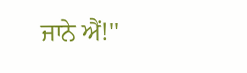ਜਾਨੇ ਐਂ!''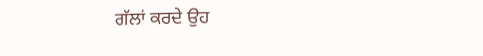ਗੱਲਾਂ ਕਰਦੇ ਉਹ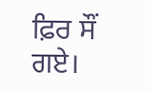ਫ਼ਿਰ ਸੌਂ ਗਏ।